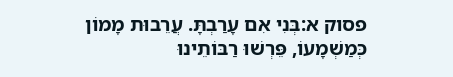פסוק א:בְּנִי אִם עָרַבְתָּ. עֲרֵבוּת מָמוֹן כְּמַשְׁמָעוֹ, פֵּרְשׁוּ רַבּוֹתֵינוּ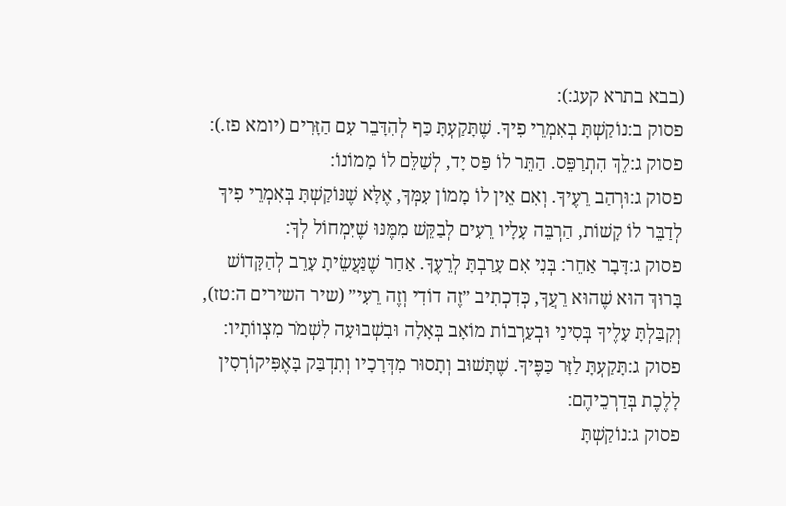(בבא בתרא קעג:):
פסוק ב:נוֹקַשְׁתָּ בְאִמְרֵי פִיךָ. שֶׁתָּקַעְתָּ כַּף לְהִדָּבֵר עִם הַזָּרִים (יומא פז.):
פסוק ג:לֵךְ הִתְרַפֵּס. הַתֵּר לוֹ פַּס יָד, לְשַׁלֵּם לוֹ מָמוֹנוֹ:
פסוק ג:וּרְהַב רֵעֶיךָ. וְאִם אֵין לוֹ מָמוֹן עִמְּךָ, אֶלָּא שֶׁנּוֹקַשְׁתָּ בְּאִמְרֵי פִיךָ לְדַבֵּר לוֹ קָשׁוֹת, הַרְבֵּה עָלָיו רֵעִים לְבַקֵּשׁ מִמֶּנּוּ שֶׁיִּמְחוֹל לְךָ:
פסוק ג:דָּבָר אַחֵר: בְּנִי אִם עָרַבְתָּ לְרֵעֶךָ. אַחַר שֶׁנַּעֲשֵׂיתָ עָרֵב לְהַקָּדוֹשׁ בָּרוּךְ הוּא שֶׁהוּא רֵעֲךָ, כְּדִכְתִיב ״זֶה דוֹדִי וְזֶה רֵעִי״ (שיר השירים ה:טז), וְקִבַּלְתָּ עָלֶיךָ בְּסִינַי וּבְעַרְבוֹת מוֹאָב בְּאָלָה וּבִשְׁבוּעָה לִשְׁמֹר מִצְווֹתָיו:
פסוק ג:תָּקַעְתָּ לַזָּר כַּפֶּיךָ. שֶׁתָּשׁוּב וְתָסוּר מִדְּרָכָיו וְתִדְבַּק בָּאֶפִּיקוֹרְסִין לָלֶכֶת בְּדַרְכֵיהֶם:
פסוק ג:נוֹקַשְׁתָּ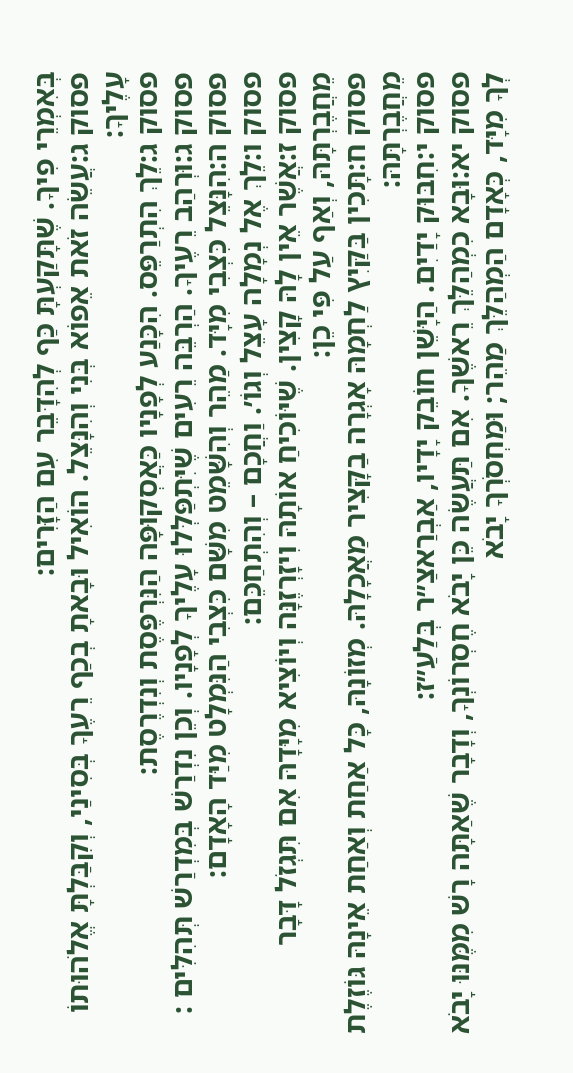בְּאִמְרֵי פִיךָ. שֶׁתָּקַעְתָּ כַּף לְהִדָּבֵר עִם הַזָּרִים:
פסוק ג:עֲשֵׂה זֹאת אֵפוֹא בְּנִי וְהִנָּצֵל. הוֹאִיל וּבָאתָ בְכַף רֵעֶךָ בְּסִינַי, וְקִבַּלְתָּ אֱלֹהוּתוֹ עָלֶיךָ:
פסוק ג:לֵךְ הִתְרַפֵּס. הִכָּנַע לְפָנָיו כַּאֲסְקוּפָּה הַנִּרְפֶּסֶת וְנִדְרֶסֶת:
פסוק ג:וּרְהַב רֵעֶיךָ. הַרְבֵּה רֵעִים שֶׁיִּתְפַּלְּלוּ עָלֶיךָ לְפָנָיו. וְכֵן נִדְרַשׁ בְּמִדְרַשׁ תְּהִלִּים :
פסוק ה:הִנָּצֵל כִּצְבִי מִיָּד. מַהֵר וְהִשָּׁמֵט מִשָּׁם כִּצְבִי הַנִּמְלָט מִיַּד הָאָדָם:
פסוק ו:לֵךְ אֶל נְמָלָה עָצֵל וְגוֹ׳. וַחֲכָם – וְהִתְחַכֵּם:
פסוק ז:אֲשֶׁר אֵין לָהּ קָצִין. שֶׁיּוֹכִיחַ אוֹתָהּ וִיזָרְזֶנָּה וְיוֹצִיא מִיָּדָהּ אִם תִּגְזֹל דָּבָר מֵחֲבֶרְתָּהּ, וְאַף עַל פִּי כֵן:
פסוק ח:תָּכִין בַּקַּיִץ לַחְמָהּ אָגְרָה בַקָּצִיר מַאֲכָלָהּ. מְזוֹנָהּ, כָּל אַחַת וְאַחַת אֵינָהּ גּוֹזֶלֶת מֵחֲבֶרְתָּהּ:
פסוק י:חִבּוּק יָדַיִם. הַיָּשֵׁן חוֹבֵק יָדָיו, אַבְרַאצַ״ר בְּלַעַ״ז:
פסוק יא:וּבָא כִמְהַלֵּךְ רֵאשֶׁךָ. אִם תַּעֲשֶׂה כֵּן יָבֹא חֶסְרוֹנְךָ, וְדָבָר שֶׁאַתָּה רָשׁ מִמֶּנּוּ יָבֹא לְךָ מִיָּד, כְּאָדָם הַמְהַלֵּךְ מַהֵר; וּמַחְסֹרְךָ יָבֹא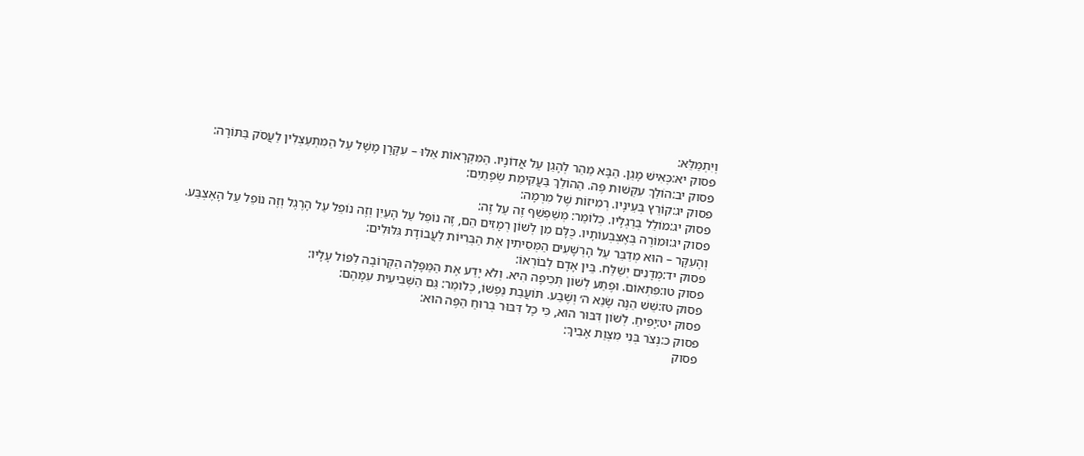וְיִתְמַלֵּא:
פסוק יא:כְּאִישׁ מָגֵן. הַבָּא מַהֵר לְהָגֵן עַל אֲדוֹנָיו. הַמִּקְרָאוֹת אֵלּוּ – עִקָּרָן מָשָׁל עַל הַמִּתְעַצְּלִין לַעֲסֹק בַּתּוֹרָה:
פסוק יב:הוֹלֵךְ עִקְּשׁוּת פֶּה. הַהוֹלֵךְ בַּעֲקִימַת שְׂפָתַיִם:
פסוק יג:קוֹרֵץ בְּעֵינָיו. רְמִיזוֹת שֶׁל מִרְמָה:
פסוק יג:מוֹלֵל בְּרַגְלָיו. כְּלוֹמַר: מְשַׁפְשֵׁף זֶה עַל זֶה:
פסוק יג:וּמוֹרֶה בְּאֶצְבְּעוֹתָיו. כֻּלָּם מִן לְשׁוֹן רְמָזִים הֵם, זֶה נוֹפֵל עַל הָעַיִן וְזֶה נוֹפֵל עַל הָרֶגֶל וְזֶה נוֹפֵל עַל הָאֶצְבַּע. וְהָעִקָּר – הוּא מְדַבֵּר עַל הָרְשָׁעִים הַמְּסִיתִין אֶת הַבְּרִיּוֹת לַעֲבוֹדָת גִּלּוּלִים:
פסוק יד:מְדָנִים יְשַׁלַּח. בֵּין אָדָם לְבוֹרְאוֹ:
פסוק טו:פִּתְאוֹם. וּפֶתַע לְשׁוֹן תְּכִיפָה הִיא. וְלֹא יָדַע אֶת הַמַּפָּלָה הַקְּרוֹבָה לִפּוֹל עָלָיו:
פסוק טז:שֵׁשׁ הֵנָּה שָׂנֵא ה׳ וְשֶׁבַע. תּוֹעֲבַת נַפְשׁוֹ, כְּלוֹמַר: גַּם הַשְּׁבִיעִית עִמָּהֶם:
פסוק יט:יָפִיחַ. לְשׁוֹן דִּבּוּר הוּא, כִּי כָל דִּבּוּר בְּרוּחַ הַפֶּה הוּא:
פסוק כ:נְצֹר בְּנִי מִצְוַת אָבִיךָ:
פסוק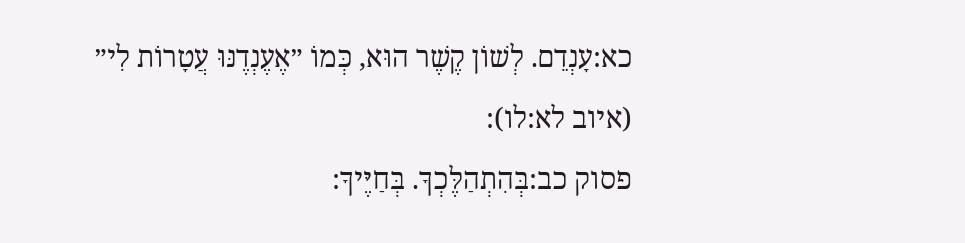כא:עָנְדֵם. לְשׁוֹן קֶשֶׁר הוּא, כְּמוֹ ״אֶעֶנְדֶנּוּ עֲטָרוֹת לִי״ (איוב לא:לו):
פסוק כב:בְּהִתְהַלֶּכְךָ. בְּחַיֶּיךָ: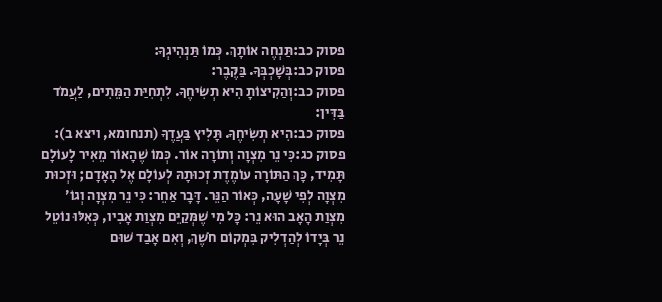פסוק כב:תַּנְחֶה אוֹתָךְ. כְּמוֹ תַּנְהִיגְךָ:
פסוק כב:בְּשָׁכְבְּךָ. בַּקֶּבֶר:
פסוק כב:וְהַקִיצוֹתָ הִיא תְשִׂיחֶךָ. לִתְחִיַּת הַמֵּתִים, לַעֲמֹד בַּדִּין:
פסוק כב:הִיא תְשִׂיחֶךָ. תָּלִיץ בַּעֲדֶךָ (תנחומא, ויצא ב):
פסוק כג:כִּי נֵר מִצְוָה וְתוֹרָה אוֹר. כְּמוֹ שֶׁהָאוֹר מֵאִיר לָעוֹלָם תָּמִיד, כָּךְ הַתּוֹרָה עוֹמֶדֶת זְכוּתָהּ לְעוֹלָם אֶל הָאָדָם; וּזְכוּת מִצְוָה לְפִי שָׁעָה, כְּאוֹר הַנֵּר. דָּבָר אַחֵר: כִּי נֵר מִצְוָה וְגוֹ׳ מִצְוַת הָאָב הוּא נֵר: כָּל מִי שֶׁמְּקַיֵּם מִצְוַת אָבִיו, כְּאִלּוּ נוֹטֵל נֵר בְּיָדוֹ לְהַדְלִיק בִּמְקוֹם חֹשֶׁךְ, וְאִם אָבַד שׁוּם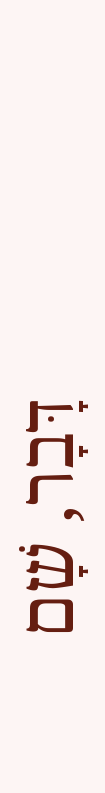דָּבָר, שָׁם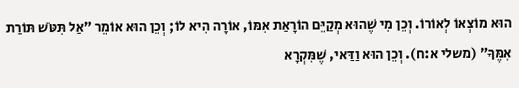הוּא מוֹצְאוֹ לְאוֹרוֹ. וְכֵן מִי שֶׁהוּא מְקַיֵּם הוֹרָאַת אִמּוֹ, אוֹרָה הִיא לוֹ; וְכֵן הוּא אוֹמֵר ״אַל תִּטֹּשׁ תּוֹרַת אִמֶּךָ״ (משלי א:ח). וְכֵן הוּא וַדַּאי, שֶׁמִּקְרָא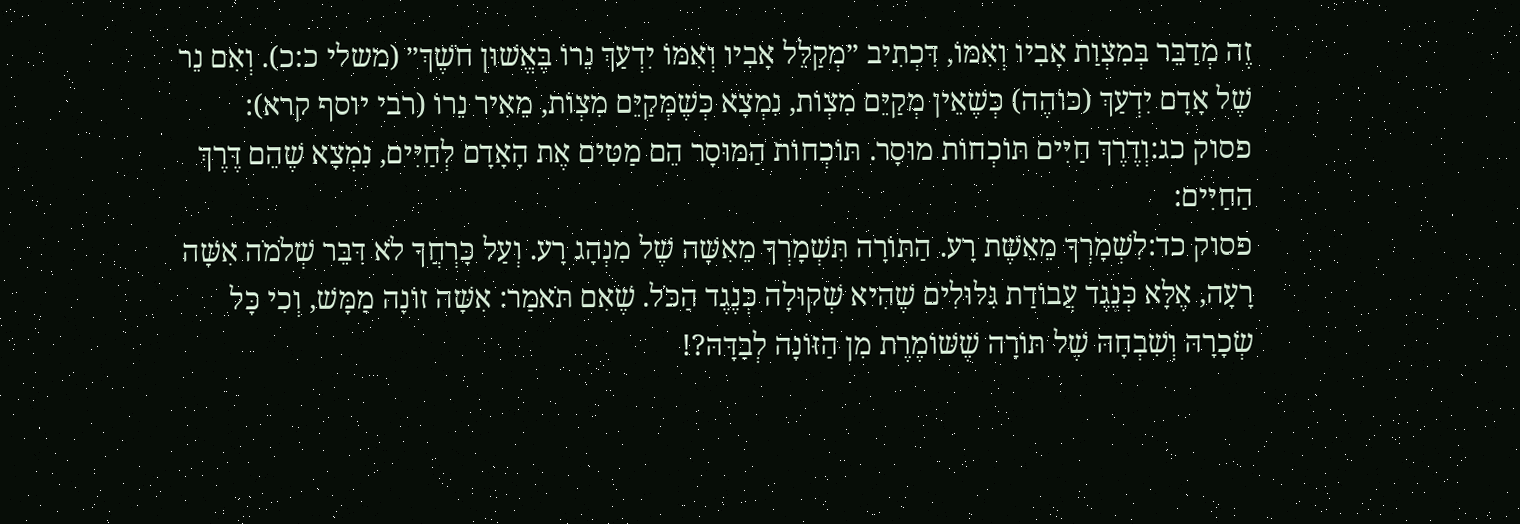זֶה מְדַבֵּר בְּמִצְוַת אָבִיו וְאִמּוֹ, דִּכְתִיב ״מְקַלֵּל אָבִיו וְאִמּוֹ יִדְעַךְ נֵרוֹ בֶּאֱשׁוּן חֹשֶׁךְ״ (משלי כ:כ). וְאִם נֵר שֶׁל אָדָם יִדְעַךְ (כּוֹהֶה) כְּשֶׁאֵין מְקַיֵּם מִצְוֹת, נִמְצָא כְּשֶׁמְּקַיֵּם מִצְוֹת, מֵאִיר נֵרוֹ (רבי יוסף קרא):
פסוק כג:וְדֶרֶךְ חַיִּים תּוֹכְחוֹת מוּסָר. תּוֹכְחוֹת הַמּוּסָר הֵם מַטִּים אֶת הָאָדָם לְחַיִּים, נִמְצָא שֶׁהֵם דֶּרֶךְ הַחַיִּים:
פסוק כד:לִשְׁמָרְךָ מֵאֵשֶׁת רָע. הַתּוֹרָה תִּשְׁמָרְךָ מֵאִשָּׁה שֶׁל מִנְהָג רָע. וְעַל כָּרְחֲךָ לֹא דִּבֵּר שְׁלֹמֹה אִשָּׁה רָעָה, אֶלָּא כְּנֶגֶד עֲבוֹדַת גִּלּוּלִים שֶׁהִיא שְׁקוּלָה כְּנֶגֶד הַכֹּל. שֶׁאִם תֹּאמַר: אִשָּׁה זוֹנָה מַמָּשׁ, וְכִי כָּל שְׂכָרָהּ וְשִׁבְחָהּ שֶׁל תּוֹרָה שֶׁשּׁוֹמֶרֶת מִן הַזּוֹנָה לְבַדָּהּ?!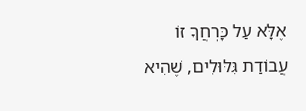אֶלָּא עַל כָּרְחֲךָ זוֹ עֲבוֹדַת גִּלּוּלִים, שֶׁהִיא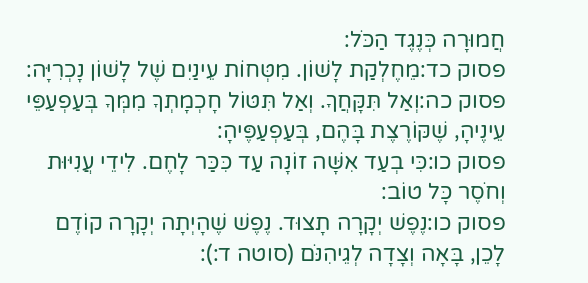חֲמוּרָה כְּנֶגֶד הַכֹּל:
פסוק כד:מֵחֶלְקַת לָשׁוֹן. מִטְּחוֹת עֵינַיִם שֶׁל לָשׁוֹן נָכְרִיָּה:
פסוק כה:וְאַל תִּקָּחֲךָ. וְאַל תִּטּוֹל חָכְמָתְךָ מִמְּךָ בְּעַפְעַפֵּי עֵינֶיהָ, שֶׁקּוֹרֶצֶת בָּהֶם, בְּעַפְעַפֶּיהָ:
פסוק כו:כִּי בְעַד אִשָּׁה זוֹנָה עַד כִּכַּר לָחֶם. לִידֵי עֲנִיּוּת וְחֹסֶר כָּל טוֹב:
פסוק כו:נֶפֶשׁ יְקָרָה תָצוּד. נֶפֶשׁ שֶׁהָיְתָה יְקָרָה קוֹדֶם לָכֵן, בָּאָה וְצָדָה לְגֵיהִנֹּם (סוטה ד:):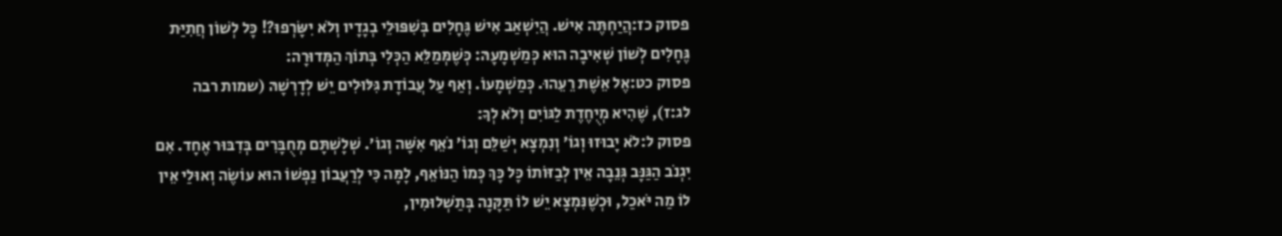פסוק כז:הֲיַחְתֶּה אִישׁ. הֲיִשְׁאַב אִישׁ גֶּחָלִים בְּשִׁפּוּלֵי בְגָדָיו וְלֹא יִשָּׂרְפוּ?! כָּל לְשׁוֹן חֲתִיַּת גֶּחָלִים לְשׁוֹן שְׁאִיבָה הוּא כְּמַשְׁמָעָהּ: כְּשֶׁמְּמַלֵּא הַכְּלִי בְּתוֹךְ הַמְּדוּרָה:
פסוק כט:אֶל אֵשֶׁת רֵעֵהוּ. כְּמַשְׁמָעוֹ. וְאַף עַל עֲבוֹדָת גִּלּוּלִים יֵשׁ לְדָרְשָׁהּ (שמות רבה לג:ז), שֶׁהִיא מְיֻחֶדֶת לַגּוֹיִם וְלֹא לְךָ:
פסוק ל:לֹא יָבוּזוּ וְגוֹ׳ וְנִמְצָא יְשַׁלֵּם וְגוֹ׳ נֹאֵף אִשָּׁה וְגוֹ׳. שְׁלָשְׁתָּם מְחֻבָּרִים בְּדִבּוּר אֶחָד. אִם יִגְנֹב הַגַּנָּב גְּנֵבָה אֵין לְבַזּוֹתוֹ כָּל כָּךְ כְּמוֹ הַנּוֹאֵף, לָמָּה כִּי לְרַעֲבוֹן נַפְשׁוֹ הוּא עוֹשֶׂה וְאוּלַי אֵין לוֹ מַה יֹּאכַל, וּכְשֶׁנִּמְצָא יֵשׁ לוֹ תַּקָּנָה בְּתַשְׁלוּמִין,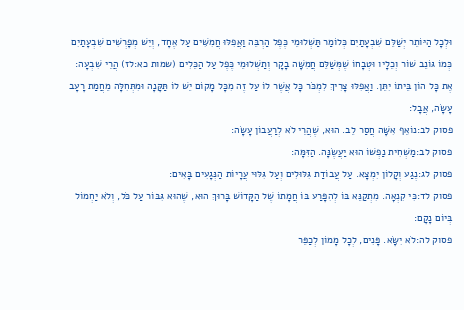וּלְכָל הַיּוֹתֵר יְשַׁלֵּם שִׁבְעָתַיִם כְּלוֹמַר תַּשְׁלוּמֵי כֶּפֶל הַרְבֵּה וַאֲפִלּוּ חֲמִשִּׁים עַל אֶחָד, וְיֵשׁ מְפָרְשִׁים שִׁבְעָתַיִם כְּמוֹ גּוֹנֵב שׁוֹר וְכֵלָיו וּטְבָחוֹ שֶׁמְּשַׁלֵּם חֲמִשָּׁה בָקָר וְתַשְׁלוּמֵי כֶּפֶל עַל הַכֵּלִים (שמות כא:לז) הֲרֵי שִׁבְעָה: אֶת כָּל הוֹן בֵּיתוֹ יִתֵּן. וַאֲפִלּוּ צָרִיךְ לִמְכֹּר כָּל אֲשֶׁר לוֹ עַל זֶה מִכָּל מָקוֹם יֵשׁ לוֹ תַּקָּנָה וּמִתְּחִלָּה מֵחֲמַת רָעָב עָשָׂה, אֲבָל:
פסוק לב:נוֹאֵף אִשָּׁה חֲסַר לֵב. הוּא, שֶׁהֲרֵי לֹא לְרַעֲבוֹן עָשָׂה:
פסוק לב:מַשְׁחִית נַפְשׁוֹ הוּא יַעֲשֶׂנָּה. הַזִּמָּה:
פסוק לג:נֶגַע וְקָלוֹן יִמְצָא. עַל עֲבוֹדַת גִּלּוּלִים וְעַל גִּלּוּי עֲרָיוֹת הַנְּגָעִים בָּאִים:
פסוק לד:כִּי קִנְאָה. מִתְקַנֵּא בּוֹ לְהִפָּרַע בּוֹ חֲמָתוֹ שֶׁל הַקָּדוֹשׁ בָּרוּךְ הוּא, שֶׁהוּא גִּבּוֹר עַל כֹּל, וְלֹא יַחְמוֹל בְּיוֹם נָקָם:
פסוק לה:לֹא יִשָּׂא. פָּנִים, לְכָל מָמוֹן לְכַפֵּר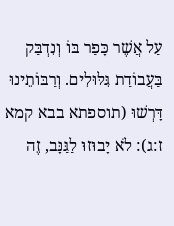עַל אֲשֶׁר כָּפַר בּוֹ וְנִדְבַּק בַּעֲבוֹדַת גִּלּוּלִים. וְרַבּוֹתֵינוּ דָּרְשׁוּ (תוספתא בבא קמא ז:ג): לֹא יָבוּזוּ לַגַּנָּב, זֶה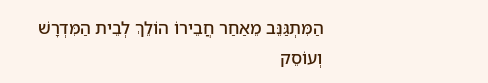הַמִּתְגַּנֵּב מֵאַחַר חֲבֵירוֹ הוֹלֵךְ לְבֵית הַמִּדְרָשׁ וְעוֹסֵק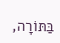בַּתּוֹרָה,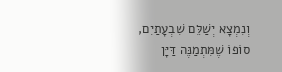וְנִמְצָא יְשַׁלֵּם שִׁבְעָתַיִם, סוֹפוֹ שֶׁמִּתְמַנֶּה דַּיָּן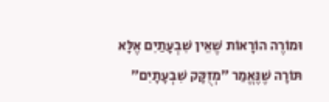וּמוֹרֶה הוֹרָאוֹת שֶׁאֵין שִׁבְעָתַיִם אֶלָּא תּוֹרָה שֶׁנֶּאֱמַר ״מְזֻקָּק שִׁבְעָתָיִם״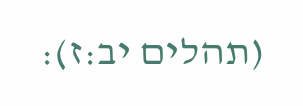(תהלים יב:ז):